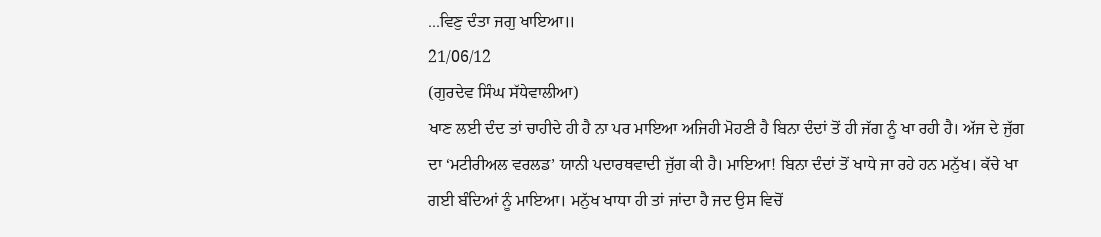...ਵਿਣੁ ਦੰਤਾ ਜਗੁ ਖਾਇਆ॥
21/06/12
(ਗੁਰਦੇਵ ਸਿੰਘ ਸੱਧੇਵਾਲੀਆ)
ਖਾਣ ਲਈ ਦੰਦ ਤਾਂ ਚਾਹੀਦੇ ਹੀ ਹੈ ਨਾ ਪਰ ਮਾਇਆ ਅਜਿਹੀ ਮੋਹਣੀ ਹੈ ਬਿਨਾ ਦੰਦਾਂ ਤੋਂ ਹੀ ਜੱਗ ਨੂੰ ਖਾ ਰਹੀ ਹੈ। ਅੱਜ ਦੇ ਜੁੱਗ ਦਾ ‘ਮਟੀਰੀਅਲ ਵਰਲਡ’ ਯਾਨੀ ਪਦਾਰਥਵਾਦੀ ਜੁੱਗ ਕੀ ਹੈ। ਮਾਇਆ! ਬਿਨਾ ਦੰਦਾਂ ਤੋਂ ਖਾਧੇ ਜਾ ਰਹੇ ਹਨ ਮਨੁੱਖ। ਕੱਚੇ ਖਾ ਗਈ ਬੰਦਿਆਂ ਨੂੰ ਮਾਇਆ। ਮਨੁੱਖ ਖਾਧਾ ਹੀ ਤਾਂ ਜਾਂਦਾ ਹੈ ਜਦ ਉਸ ਵਿਚੋਂ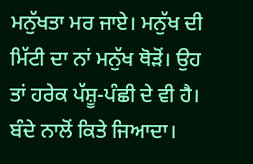ਮਨੁੱਖਤਾ ਮਰ ਜਾਏ। ਮਨੁੱਖ ਦੀ ਮਿੱਟੀ ਦਾ ਨਾਂ ਮਨੁੱਖ ਥੋੜੋਂ। ਉਹ ਤਾਂ ਹਰੇਕ ਪੱਸ਼ੂ-ਪੰਛੀ ਦੇ ਵੀ ਹੈ। ਬੰਦੇ ਨਾਲੋਂ ਕਿਤੇ ਜਿਆਦਾ।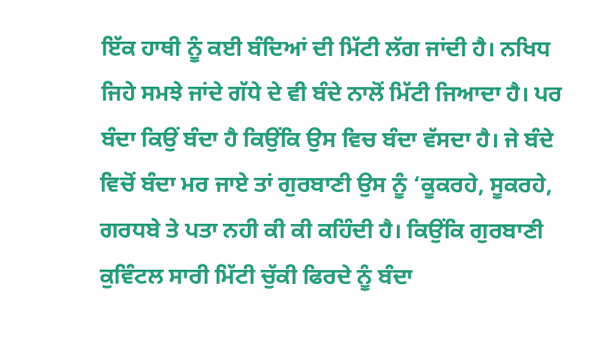ਇੱਕ ਹਾਥੀ ਨੂੰ ਕਈ ਬੰਦਿਆਂ ਦੀ ਮਿੱਟੀ ਲੱਗ ਜਾਂਦੀ ਹੈ। ਨਖਿਧ ਜਿਹੇ ਸਮਝੇ ਜਾਂਦੇ ਗੱਧੇ ਦੇ ਵੀ ਬੰਦੇ ਨਾਲੋਂ ਮਿੱਟੀ ਜਿਆਦਾ ਹੈ। ਪਰ ਬੰਦਾ ਕਿਉਂ ਬੰਦਾ ਹੈ ਕਿਉਂਕਿ ਉਸ ਵਿਚ ਬੰਦਾ ਵੱਸਦਾ ਹੈ। ਜੇ ਬੰਦੇ ਵਿਚੋਂ ਬੰਦਾ ਮਰ ਜਾਏ ਤਾਂ ਗੁਰਬਾਣੀ ਉਸ ਨੂੰ ‘ਕੂਕਰਹੇ, ਸੂਕਰਹੇ, ਗਰਧਬੇ ਤੇ ਪਤਾ ਨਹੀ ਕੀ ਕੀ ਕਹਿੰਦੀ ਹੈ। ਕਿਉਂਕਿ ਗੁਰਬਾਣੀ ਕੁਵਿੰਟਲ ਸਾਰੀ ਮਿੱਟੀ ਚੁੱਕੀ ਫਿਰਦੇ ਨੂੰ ਬੰਦਾ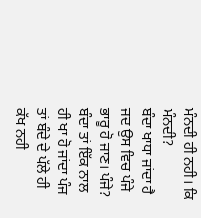ਮੰਨਦੀ ਹੀ ਨਹੀ। ਕਿ ਮੰਨਦੀ?
ਬੰਦਾ ਖਾਧਾ ਜਾਂਦਾ ਹੈ ਜਦ ਉਸ ਵਿਚ ਪੰਜੇ ਭਾਰੂ ਹੋ ਜਾਣ। ਪੰਜੇ? ਬੰਦਾ ਤਾਂ ਇੱਕ ਨਾਲ ਹੀ ਖਾ ਹੋ ਜਾਂਦਾ ਪੰਜ ਤਾਂ ਬੰਦੇ ਦੇ ਪੱਲੇ ਹੀ ਕੱਖ ਨਹੀ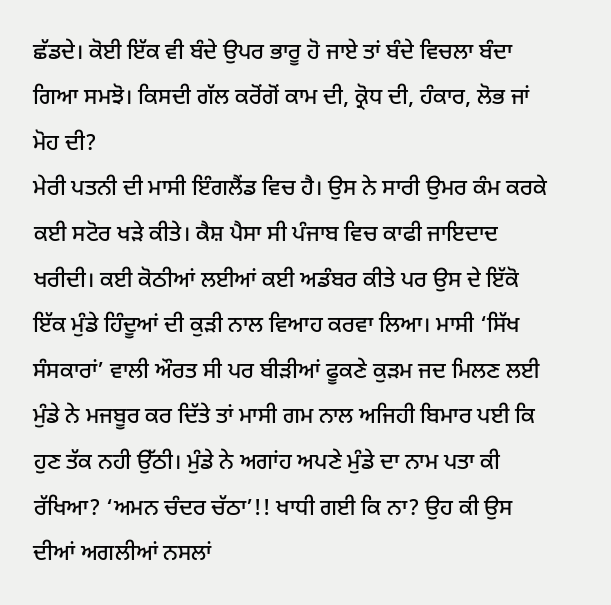ਛੱਡਦੇ। ਕੋਈ ਇੱਕ ਵੀ ਬੰਦੇ ਉਪਰ ਭਾਰੂ ਹੋ ਜਾਏ ਤਾਂ ਬੰਦੇ ਵਿਚਲਾ ਬੰਦਾ ਗਿਆ ਸਮਝੋ। ਕਿਸਦੀ ਗੱਲ ਕਰੋਂਗੋਂ ਕਾਮ ਦੀ, ਕ੍ਰੋਧ ਦੀ, ਹੰਕਾਰ, ਲੋਭ ਜਾਂ ਮੋਹ ਦੀ?
ਮੇਰੀ ਪਤਨੀ ਦੀ ਮਾਸੀ ਇੰਗਲੈਂਡ ਵਿਚ ਹੈ। ਉਸ ਨੇ ਸਾਰੀ ਉਮਰ ਕੰਮ ਕਰਕੇ ਕਈ ਸਟੋਰ ਖੜੇ ਕੀਤੇ। ਕੈਸ਼ ਪੈਸਾ ਸੀ ਪੰਜਾਬ ਵਿਚ ਕਾਫੀ ਜਾਇਦਾਦ ਖਰੀਦੀ। ਕਈ ਕੋਠੀਆਂ ਲਈਆਂ ਕਈ ਅਡੰਬਰ ਕੀਤੇ ਪਰ ਉਸ ਦੇ ਇੱਕੋ ਇੱਕ ਮੁੰਡੇ ਹਿੰਦੂਆਂ ਦੀ ਕੁੜੀ ਨਾਲ ਵਿਆਹ ਕਰਵਾ ਲਿਆ। ਮਾਸੀ ‘ਸਿੱਖ ਸੰਸਕਾਰਾਂ’ ਵਾਲੀ ਔਰਤ ਸੀ ਪਰ ਬੀੜੀਆਂ ਫੂਕਣੇ ਕੁੜਮ ਜਦ ਮਿਲਣ ਲਈ ਮੁੰਡੇ ਨੇ ਮਜਬੂਰ ਕਰ ਦਿੱਤੇ ਤਾਂ ਮਾਸੀ ਗਮ ਨਾਲ ਅਜਿਹੀ ਬਿਮਾਰ ਪਈ ਕਿ ਹੁਣ ਤੱਕ ਨਹੀ ਉੱਠੀ। ਮੁੰਡੇ ਨੇ ਅਗਾਂਹ ਅਪਣੇ ਮੁੰਡੇ ਦਾ ਨਾਮ ਪਤਾ ਕੀ ਰੱਖਿਆ? ‘ਅਮਨ ਚੰਦਰ ਚੱਠਾ’!! ਖਾਧੀ ਗਈ ਕਿ ਨਾ? ਉਹ ਕੀ ਉਸ ਦੀਆਂ ਅਗਲੀਆਂ ਨਸਲਾਂ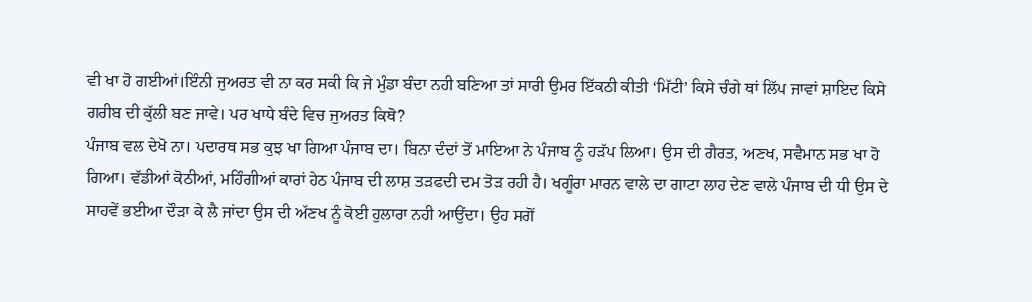ਵੀ ਖਾ ਹੋ ਗਈਆਂ।ਇੰਨੀ ਜੁਅਰਤ ਵੀ ਨਾ ਕਰ ਸਕੀ ਕਿ ਜੇ ਮੁੰਡਾ ਬੰਦਾ ਨਹੀ ਬਣਿਆ ਤਾਂ ਸਾਰੀ ਉਮਰ ਇੱਕਠੀ ਕੀਤੀ ‘ਮਿੱਟੀ’ ਕਿਸੇ ਚੰਗੇ ਥਾਂ ਲਿੱਪ ਜਾਵਾਂ ਸ਼ਾਇਦ ਕਿਸੇ ਗਰੀਬ ਦੀ ਕੁੱਲੀ ਬਣ ਜਾਵੇ। ਪਰ ਖਾਧੇ ਬੰਦੇ ਵਿਚ ਜੁਅਰਤ ਕਿਥੋ?
ਪੰਜਾਬ ਵਲ ਦੇਖੋ ਨਾ। ਪਦਾਰਥ ਸਭ ਕੁਝ ਖਾ ਗਿਆ ਪੰਜਾਬ ਦਾ। ਬਿਨਾ ਦੰਦਾਂ ਤੋਂ ਮਾਇਆ ਨੇ ਪੰਜਾਬ ਨੂੰ ਹੜੱਪ ਲਿਆ। ਉਸ ਦੀ ਗੈਰਤ, ਅਣਖ, ਸਵੈਮਾਨ ਸਭ ਖਾ ਹੋ ਗਿਆ। ਵੱਡੀਆਂ ਕੋਠੀਆਂ, ਮਹਿੰਗੀਆਂ ਕਾਰਾਂ ਹੇਠ ਪੰਜਾਬ ਦੀ ਲਾਸ਼ ਤੜਫਦੀ ਦਮ ਤੋੜ ਰਹੀ ਹੈ। ਖਗੂੰਰਾ ਮਾਰਨ ਵਾਲੇ ਦਾ ਗਾਟਾ ਲਾਹ ਦੇਣ ਵਾਲੇ ਪੰਜਾਬ ਦੀ ਧੀ ਉਸ ਦੇ ਸਾਹਵੇਂ ਭਈਆ ਦੌੜਾ ਕੇ ਲੈ ਜਾਂਦਾ ਉਸ ਦੀ ਅੱਣਖ ਨੂੰ ਕੋਈ ਹੁਲਾਰਾ ਨਹੀ ਆਉਂਦਾ। ਉਹ ਸਗੋਂ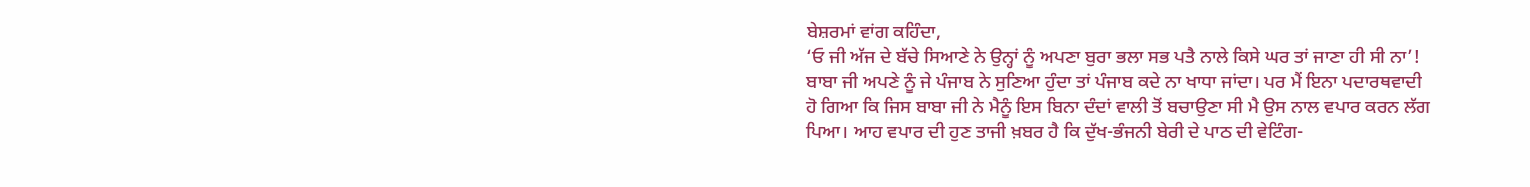ਬੇਸ਼ਰਮਾਂ ਵਾਂਗ ਕਹਿੰਦਾ,
‘ਓ ਜੀ ਅੱਜ ਦੇ ਬੱਚੇ ਸਿਆਣੇ ਨੇ ਉਨ੍ਹਾਂ ਨੂੰ ਅਪਣਾ ਬੁਰਾ ਭਲਾ ਸਭ ਪਤੈ ਨਾਲੇ ਕਿਸੇ ਘਰ ਤਾਂ ਜਾਣਾ ਹੀ ਸੀ ਨਾ’!
ਬਾਬਾ ਜੀ ਅਪਣੇ ਨੂੰ ਜੇ ਪੰਜਾਬ ਨੇ ਸੁਣਿਆ ਹੁੰਦਾ ਤਾਂ ਪੰਜਾਬ ਕਦੇ ਨਾ ਖਾਧਾ ਜਾਂਦਾ। ਪਰ ਮੈਂ ਇਨਾ ਪਦਾਰਥਵਾਦੀ ਹੋ ਗਿਆ ਕਿ ਜਿਸ ਬਾਬਾ ਜੀ ਨੇ ਮੈਨੂੰ ਇਸ ਬਿਨਾ ਦੰਦਾਂ ਵਾਲੀ ਤੋਂ ਬਚਾਉਣਾ ਸੀ ਮੈ ਉਸ ਨਾਲ ਵਪਾਰ ਕਰਨ ਲੱਗ ਪਿਆ। ਆਹ ਵਪਾਰ ਦੀ ਹੁਣ ਤਾਜੀ ਖ਼ਬਰ ਹੈ ਕਿ ਦੁੱਖ-ਭੰਜਨੀ ਬੇਰੀ ਦੇ ਪਾਠ ਦੀ ਵੇਟਿੰਗ-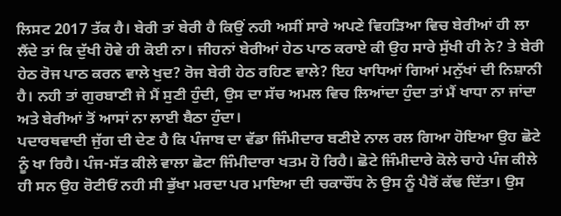ਲਿਸਟ 2017 ਤੱਕ ਹੈ। ਬੇਰੀ ਤਾਂ ਬੇਰੀ ਹੈ ਕਿਉਂ ਨਹੀ ਅਸੀਂ ਸਾਰੇ ਅਪਣੇ ਵਿਹੜਿਆ ਵਿਚ ਬੇਰੀਆਂ ਹੀ ਲਾ ਲੈਂਦੇ ਤਾਂ ਕਿ ਦੁੱਖੀ ਹੋਵੇ ਹੀ ਕੋਈ ਨਾ। ਜੀਹਨਾਂ ਬੇਰੀਆਂ ਹੇਠ ਪਾਠ ਕਰਾਏ ਕੀ ਉਹ ਸਾਰੇ ਸੁੱਖੀ ਹੀ ਨੇ? ਤੇ ਬੇਰੀ ਹੇਠ ਰੋਜ ਪਾਠ ਕਰਨ ਵਾਲੇ ਖੁਦ? ਰੋਜ ਬੇਰੀ ਹੇਠ ਰਹਿਣ ਵਾਲੇ? ਇਹ ਖਾਧਿਆਂ ਗਿਆਂ ਮਨੁੱਖਾਂ ਦੀ ਨਿਸ਼ਾਨੀ ਹੈ। ਨਹੀ ਤਾਂ ਗੁਰਬਾਣੀ ਜੇ ਮੈਂ ਸੁਣੀ ਹੁੰਦੀ, ਉਸ ਦਾ ਸੱਚ ਅਮਲ ਵਿਚ ਲਿਆਂਦਾ ਹੁੰਦਾ ਤਾਂ ਮੈਂ ਖਾਧਾ ਨਾ ਜਾਂਦਾ ਅਤੇ ਬੇਰੀਆਂ ਤੋਂ ਆਸਾਂ ਨਾ ਲਾਈ ਬੈਠਾ ਹੁੰਦਾ।
ਪਦਾਰਥਵਾਦੀ ਜੁੱਗ ਦੀ ਦੇਣ ਹੈ ਕਿ ਪੰਜਾਬ ਦਾ ਵੱਡਾ ਜਿੰਮੀਦਾਰ ਬਣੀਏ ਨਾਲ ਰਲ ਗਿਆ ਹੋਇਆ ਉਹ ਛੋਟੇ ਨੂੰ ਖਾ ਰਿਹੈ। ਪੰਜ-ਸੱਤ ਕੀਲੇ ਵਾਲਾ ਛੋਟਾ ਜਿੰਮੀਦਾਰਾ ਖਤਮ ਹੋ ਰਿਹੈ। ਛੋਟੇ ਜਿੰਮੀਦਾਰੇ ਕੋਲੇ ਚਾਹੇ ਪੰਜ ਕੀਲੇ ਹੀ ਸਨ ਉਹ ਰੋਟੀਓਂ ਨਹੀ ਸੀ ਭੁੱਖਾ ਮਰਦਾ ਪਰ ਮਾਇਆ ਦੀ ਚਕਾਚੌਂਧ ਨੇ ਉਸ ਨੂੰ ਪੈਰੋਂ ਕੱਢ ਦਿੱਤਾ। ਉਸ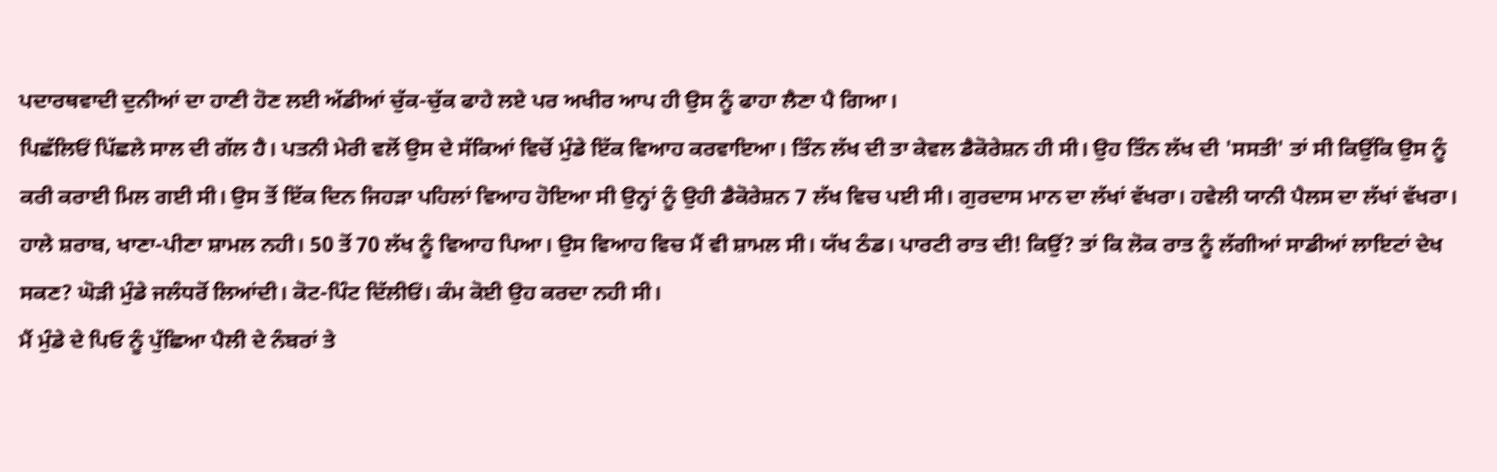ਪਦਾਰਥਵਾਦੀ ਦੁਨੀਆਂ ਦਾ ਹਾਣੀ ਹੋਣ ਲਈ ਅੱਡੀਆਂ ਚੁੱਕ-ਚੁੱਕ ਫਾਹੇ ਲਏ ਪਰ ਅਖੀਰ ਆਪ ਹੀ ਉਸ ਨੂੰ ਫਾਹਾ ਲੈਣਾ ਪੈ ਗਿਆ।
ਪਿਛੱਲਿਓਂ ਪਿੱਛਲੇ ਸਾਲ ਦੀ ਗੱਲ ਹੈ। ਪਤਨੀ ਮੇਰੀ ਵਲੋਂ ਉਸ ਦੇ ਸੱਕਿਆਂ ਵਿਚੋਂ ਮੁੰਡੇ ਇੱਕ ਵਿਆਹ ਕਰਵਾਇਆ। ਤਿੰਨ ਲੱਖ ਦੀ ਤਾ ਕੇਵਲ ਡੈਕੋਰੇਸ਼ਨ ਹੀ ਸੀ। ਉਹ ਤਿੰਨ ਲੱਖ ਦੀ 'ਸਸਤੀ' ਤਾਂ ਸੀ ਕਿਉਂਕਿ ਉਸ ਨੂੰ ਕਰੀ ਕਰਾਈ ਮਿਲ ਗਈ ਸੀ। ਉਸ ਤੋਂ ਇੱਕ ਦਿਨ ਜਿਹੜਾ ਪਹਿਲਾਂ ਵਿਆਹ ਹੋਇਆ ਸੀ ਉਨ੍ਹਾਂ ਨੂੰ ਉਹੀ ਡੈਕੋਰੇਸ਼ਨ 7 ਲੱਖ ਵਿਚ ਪਈ ਸੀ। ਗੁਰਦਾਸ ਮਾਨ ਦਾ ਲੱਖਾਂ ਵੱਖਰਾ। ਹਵੇਲੀ ਯਾਨੀ ਪੈਲਸ ਦਾ ਲੱਖਾਂ ਵੱਖਰਾ। ਹਾਲੇ ਸ਼ਰਾਬ, ਖਾਣਾ-ਪੀਣਾ ਸ਼ਾਮਲ ਨਹੀ। 50 ਤੋਂ 70 ਲੱਖ ਨੂੰ ਵਿਆਹ ਪਿਆ। ਉਸ ਵਿਆਹ ਵਿਚ ਮੈਂ ਵੀ ਸ਼ਾਮਲ ਸੀ। ਯੱਖ ਠੰਡ। ਪਾਰਟੀ ਰਾਤ ਦੀ! ਕਿਉਂ? ਤਾਂ ਕਿ ਲੋਕ ਰਾਤ ਨੂੰ ਲੱਗੀਆਂ ਸਾਡੀਆਂ ਲਾਇਟਾਂ ਦੇਖ ਸਕਣ? ਘੋੜੀ ਮੁੰਡੇ ਜਲੰਧਰੋਂ ਲਿਆਂਦੀ। ਕੋਟ-ਪਿੰਟ ਦਿੱਲੀਓਂ। ਕੰਮ ਕੋਈ ਉਹ ਕਰਦਾ ਨਹੀ ਸੀ।
ਮੈਂ ਮੁੰਡੇ ਦੇ ਪਿਓ ਨੂੰ ਪੁੱਛਿਆ ਪੈਲੀ ਦੇ ਨੰਬਰਾਂ ਤੇ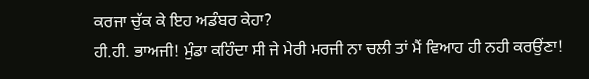ਕਰਜਾ ਚੁੱਕ ਕੇ ਇਹ ਅਡੰਬਰ ਕੇਹਾ?
ਹੀ.ਹੀ. ਭਾਅਜੀ! ਮੁੰਡਾ ਕਹਿੰਦਾ ਸੀ ਜੇ ਮੇਰੀ ਮਰਜੀ ਨਾ ਚਲੀ ਤਾਂ ਮੈਂ ਵਿਆਹ ਹੀ ਨਹੀ ਕਰਉਂਣਾ!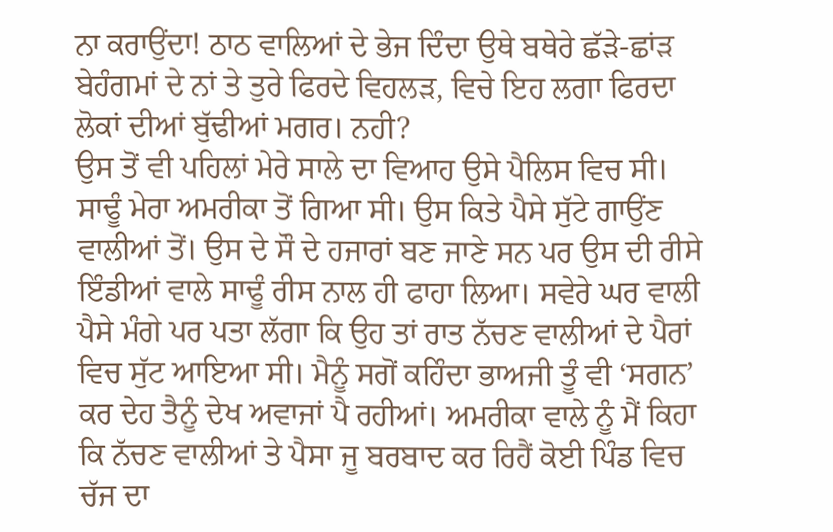ਨਾ ਕਰਾਉਂਦਾ! ਠਾਠ ਵਾਲਿਆਂ ਦੇ ਭੇਜ ਦਿੰਦਾ ਉਥੇ ਬਥੇਰੇ ਛੱੜੇ-ਛਾਂੜ ਬੇਹੰਗਮਾਂ ਦੇ ਨਾਂ ਤੇ ਤੁਰੇ ਫਿਰਦੇ ਵਿਹਲੜ, ਵਿਚੇ ਇਹ ਲਗਾ ਫਿਰਦਾ ਲੋਕਾਂ ਦੀਆਂ ਬੁੱਢੀਆਂ ਮਗਰ। ਨਹੀ?
ਉਸ ਤੋਂ ਵੀ ਪਹਿਲਾਂ ਮੇਰੇ ਸਾਲੇ ਦਾ ਵਿਆਹ ਉਸੇ ਪੈਲਿਸ ਵਿਚ ਸੀ। ਸਾਢੂੰ ਮੇਰਾ ਅਮਰੀਕਾ ਤੋਂ ਗਿਆ ਸੀ। ਉਸ ਕਿਤੇ ਪੈਸੇ ਸੁੱਟੇ ਗਾਉਂਣ ਵਾਲੀਆਂ ਤੋਂ। ਉਸ ਦੇ ਸੌ ਦੇ ਹਜਾਰਾਂ ਬਣ ਜਾਣੇ ਸਨ ਪਰ ਉਸ ਦੀ ਰੀਸੇ ਇੰਡੀਆਂ ਵਾਲੇ ਸਾਢੂੰ ਰੀਸ ਨਾਲ ਹੀ ਫਾਹਾ ਲਿਆ। ਸਵੇਰੇ ਘਰ ਵਾਲੀ ਪੈਸੇ ਮੰਗੇ ਪਰ ਪਤਾ ਲੱਗਾ ਕਿ ਉਹ ਤਾਂ ਰਾਤ ਨੱਚਣ ਵਾਲੀਆਂ ਦੇ ਪੈਰਾਂ ਵਿਚ ਸੁੱਟ ਆਇਆ ਸੀ। ਮੈਨੂੰ ਸਗੋਂ ਕਹਿੰਦਾ ਭਾਅਜੀ ਤੂੰ ਵੀ ‘ਸਗਨ’ ਕਰ ਦੇਹ ਤੈਨੂੰ ਦੇਖ ਅਵਾਜਾਂ ਪੈ ਰਹੀਆਂ। ਅਮਰੀਕਾ ਵਾਲੇ ਨੂੰ ਮੈਂ ਕਿਹਾ ਕਿ ਨੱਚਣ ਵਾਲੀਆਂ ਤੇ ਪੈਸਾ ਜੂ ਬਰਬਾਦ ਕਰ ਰਿਹੈਂ ਕੋਈ ਪਿੰਡ ਵਿਚ ਚੱਜ ਦਾ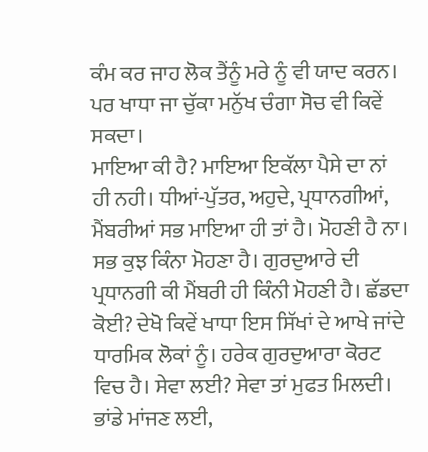ਕੰਮ ਕਰ ਜਾਹ ਲੋਕ ਤੈਂਨੂੰ ਮਰੇ ਨੂੰ ਵੀ ਯਾਦ ਕਰਨ। ਪਰ ਖਾਧਾ ਜਾ ਚੁੱਕਾ ਮਨੁੱਖ ਚੰਗਾ ਸੋਚ ਵੀ ਕਿਵੇਂ ਸਕਦਾ।
ਮਾਇਆ ਕੀ ਹੈ? ਮਾਇਆ ਇਕੱਲਾ ਪੈਸੇ ਦਾ ਨਾਂ ਹੀ ਨਹੀ। ਧੀਆਂ-ਪੁੱਤਰ, ਅਹੁਦੇ, ਪ੍ਰਧਾਨਗੀਆਂ, ਮੈਂਬਰੀਆਂ ਸਭ ਮਾਇਆ ਹੀ ਤਾਂ ਹੈ। ਮੋਹਣੀ ਹੈ ਨਾ। ਸਭ ਕੁਝ ਕਿੰਨਾ ਮੋਹਣਾ ਹੈ। ਗੁਰਦੁਆਰੇ ਦੀ ਪ੍ਰਧਾਨਗੀ ਕੀ ਮੈਂਬਰੀ ਹੀ ਕਿੰਨੀ ਮੋਹਣੀ ਹੈ। ਛੱਡਦਾ ਕੋਈ? ਦੇਖੋ ਕਿਵੇਂ ਖਾਧਾ ਇਸ ਸਿੱਖਾਂ ਦੇ ਆਖੇ ਜਾਂਦੇ ਧਾਰਮਿਕ ਲੋਕਾਂ ਨੂੰ। ਹਰੇਕ ਗੁਰਦੁਆਰਾ ਕੋਰਟ ਵਿਚ ਹੈ। ਸੇਵਾ ਲਈ? ਸੇਵਾ ਤਾਂ ਮੁਫਤ ਮਿਲਦੀ। ਭਾਂਡੇ ਮਾਂਜਣ ਲਈ,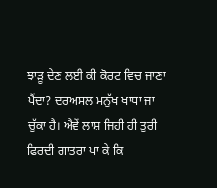ਝਾੜੂ ਦੇਣ ਲਈ ਕੀ ਕੋਰਟ ਵਿਚ ਜਾਣਾ ਪੈਂਦਾ? ਦਰਅਸਲ ਮਨੁੱਖ ਖਾਧਾ ਜਾ ਚੁੱਕਾ ਹੈ। ਐਵੇਂ ਲਾਸ਼ ਜਿਹੀ ਹੀ ਤੁਰੀ ਫਿਰਦੀ ਗਾਤਰਾ ਪਾ ਕੇ ਕਿ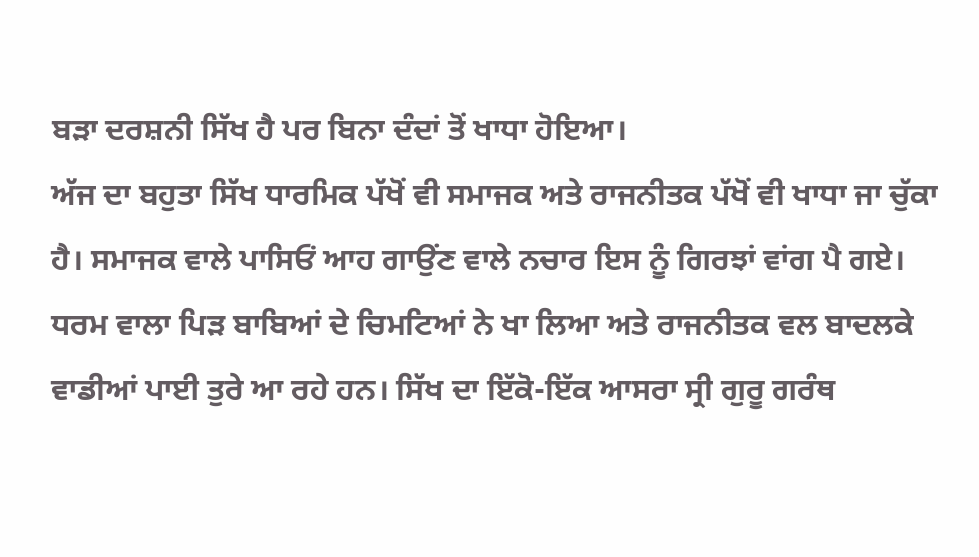ਬੜਾ ਦਰਸ਼ਨੀ ਸਿੱਖ ਹੈ ਪਰ ਬਿਨਾ ਦੰਦਾਂ ਤੋਂ ਖਾਧਾ ਹੋਇਆ।
ਅੱਜ ਦਾ ਬਹੁਤਾ ਸਿੱਖ ਧਾਰਮਿਕ ਪੱਖੋਂ ਵੀ ਸਮਾਜਕ ਅਤੇ ਰਾਜਨੀਤਕ ਪੱਖੋਂ ਵੀ ਖਾਧਾ ਜਾ ਚੁੱਕਾ ਹੈ। ਸਮਾਜਕ ਵਾਲੇ ਪਾਸਿਓਂ ਆਹ ਗਾਉਂਣ ਵਾਲੇ ਨਚਾਰ ਇਸ ਨੂੰ ਗਿਰਝਾਂ ਵਾਂਗ ਪੈ ਗਏ। ਧਰਮ ਵਾਲਾ ਪਿੜ ਬਾਬਿਆਂ ਦੇ ਚਿਮਟਿਆਂ ਨੇ ਖਾ ਲਿਆ ਅਤੇ ਰਾਜਨੀਤਕ ਵਲ ਬਾਦਲਕੇ ਵਾਡੀਆਂ ਪਾਈ ਤੁਰੇ ਆ ਰਹੇ ਹਨ। ਸਿੱਖ ਦਾ ਇੱਕੋ-ਇੱਕ ਆਸਰਾ ਸ੍ਰੀ ਗੁਰੂ ਗਰੰਥ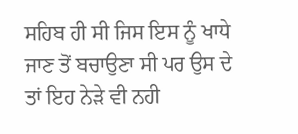ਸਹਿਬ ਹੀ ਸੀ ਜਿਸ ਇਸ ਨੂੰ ਖਾਧੇ ਜਾਣ ਤੋਂ ਬਚਾਉਣਾ ਸੀ ਪਰ ਉਸ ਦੇ ਤਾਂ ਇਹ ਨੇੜੇ ਵੀ ਨਹੀ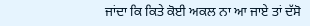ਜਾਂਦਾ ਕਿ ਕਿਤੇ ਕੋਈ ਅਕਲ ਨਾ ਆ ਜਾਏ ਤਾਂ ਦੱਸੋ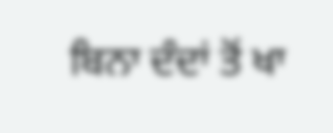ਬਿਨਾ ਦੰਦਾਂ ਤੋਂ ਖਾ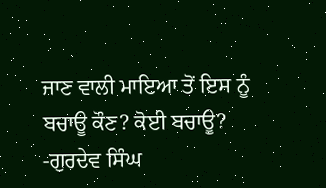ਜਾਣ ਵਾਲੀ ਮਾਇਆ ਤੋਂ ਇਸ ਨੂੰ ਬਚਾਊ ਕੌਣ? ਕੋਈ ਬਚਾਊ?
-ਗੁਰਦੇਵ ਸਿੰਘ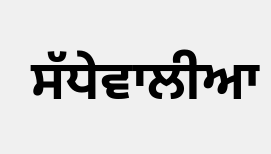ਸੱਧੇਵਾਲੀਆ